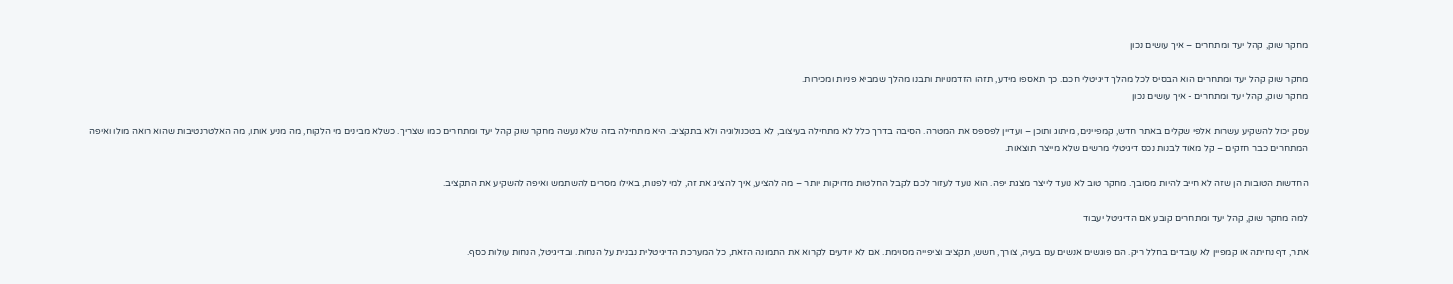מחקר שוק, קהל יעד ומתחרים – איך עושים נכון

מחקר שוק קהל יעד ומתחרים הוא הבסיס לכל מהלך דיגיטלי חכם. כך תאספו מידע, תזהו הזדמנויות ותבנו מהלך שמביא פניות ומכירות.
מחקר שוק, קהל יעד ומתחרים - איך עושים נכון

עסק יכול להשקיע עשרות אלפי שקלים באתר חדש, קמפיינים, מיתוג ותוכן – ועדיין לפספס את המטרה. הסיבה בדרך כלל לא מתחילה בעיצוב, לא בטכנולוגיה ולא בתקציב. היא מתחילה בזה שלא נעשה מחקר שוק קהל יעד ומתחרים כמו שצריך. כשלא מבינים מי הלקוח, מה מניע אותו, מה האלטרנטיבות שהוא רואה מולו ואיפה המתחרים כבר חזקים – קל מאוד לבנות נכס דיגיטלי מרשים שלא מייצר תוצאות.

החדשות הטובות הן שזה לא חייב להיות מסובך. מחקר טוב לא נועד לייצר מצגת יפה. הוא נועד לעזור לכם לקבל החלטות מדויקות יותר – מה להציע, איך להציג את זה, למי לפנות, באילו מסרים להשתמש ואיפה להשקיע את התקציב.

למה מחקר שוק, קהל יעד ומתחרים קובע אם הדיגיטל יעבוד

אתר, דף נחיתה או קמפיין לא עובדים בחלל ריק. הם פוגשים אנשים עם בעיה, צורך, חשש, תקציב וציפייה מסוימת. אם לא יודעים לקרוא את התמונה הזאת, כל המערכת הדיגיטלית נבנית על הנחות. ובדיגיטל, הנחות עולות כסף.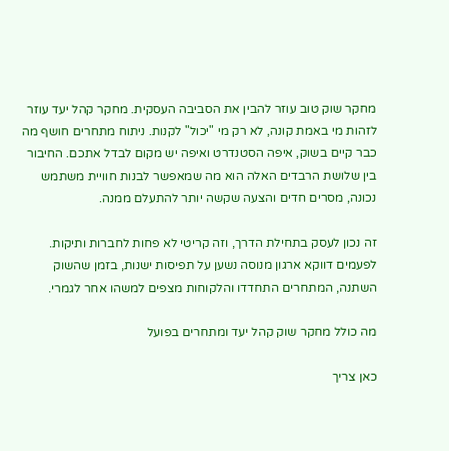מחקר שוק טוב עוזר להבין את הסביבה העסקית. מחקר קהל יעד עוזר לזהות מי באמת קונה, לא רק מי "יכול" לקנות. ניתוח מתחרים חושף מה כבר קיים בשוק, איפה הסטנדרט ואיפה יש מקום לבדל אתכם. החיבור בין שלושת הרבדים האלה הוא מה שמאפשר לבנות חוויית משתמש נכונה, מסרים חדים והצעה שקשה יותר להתעלם ממנה.

זה נכון לעסק בתחילת הדרך, וזה קריטי לא פחות לחברות ותיקות. לפעמים דווקא ארגון מנוסה נשען על תפיסות ישנות, בזמן שהשוק השתנה, המתחרים התחדדו והלקוחות מצפים למשהו אחר לגמרי.

מה כולל מחקר שוק קהל יעד ומתחרים בפועל

כאן צריך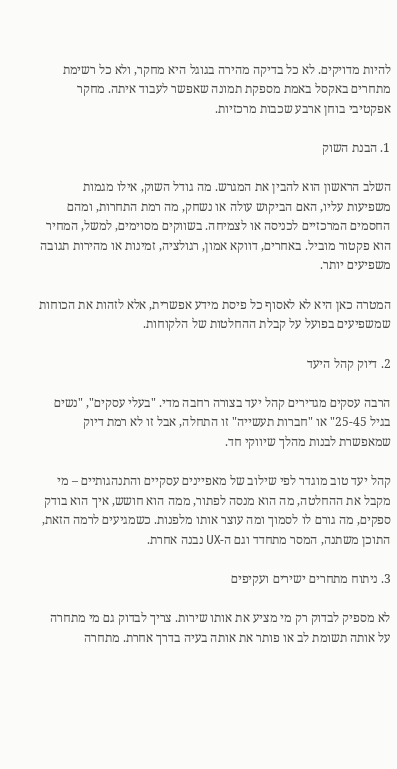להיות מדויקים. לא כל בדיקה מהירה בגוגל היא מחקר, ולא כל רשימת מתחרים באקסל באמת מספקת תמונה שאפשר לעבוד איתה. מחקר אפקטיבי בוחן ארבע שכבות מרכזיות.

1. הבנת השוק

השלב הראשון הוא להבין את המגרש. מה גודל השוק, אילו מגמות משפיעות עליו, האם הביקוש עולה או נשחק, מה רמת התחרות, ומהם החסמים המרכזיים לכניסה או לצמיחה. בשווקים מסוימים, למשל, המחיר הוא פקטור מוביל. באחרים, דווקא אמון, רגולציה, זמינות או מהירות תגובה משפיעים יותר.

המטרה כאן היא לא לאסוף כל פיסת מידע אפשרית, אלא לזהות את הכוחות שמשפיעים בפועל על קבלת ההחלטות של הלקוחות.

2. דיוק קהל היעד

הרבה עסקים מגדירים קהל יעד בצורה רחבה מדי. "בעלי עסקים", "נשים בגיל 25-45" או "חברות תעשייה" זו התחלה, אבל זו לא רמת דיוק שמאפשרת לבנות מהלך שיווקי חד.

קהל יעד טוב מוגדר לפי שילוב של מאפיינים עסקיים והתנהגותיים – מי מקבל את ההחלטה, מה הוא מנסה לפתור, ממה הוא חושש, איך הוא בודק ספקים, מה גורם לו לסמוך ומה עוצר אותו מלפנות. כשמגיעים לרמה הזאת, התוכן משתנה, המסר מתחדד וגם ה-UX נבנה אחרת.

3. ניתוח מתחרים ישירים ועקיפים

לא מספיק לבדוק רק מי מציע את אותו שירות. צריך לבדוק גם מי מתחרה על אותה תשומת לב או פותר את אותה בעיה בדרך אחרת. מתחרה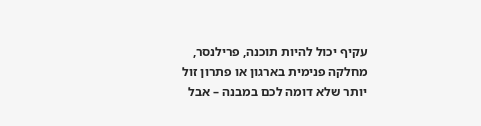עקיף יכול להיות תוכנה, פרילנסר, מחלקה פנימית בארגון או פתרון זול יותר שלא דומה לכם במבנה – אבל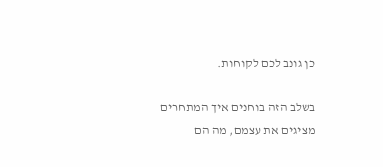כן גונב לכם לקוחות.

בשלב הזה בוחנים איך המתחרים מציגים את עצמם, מה הם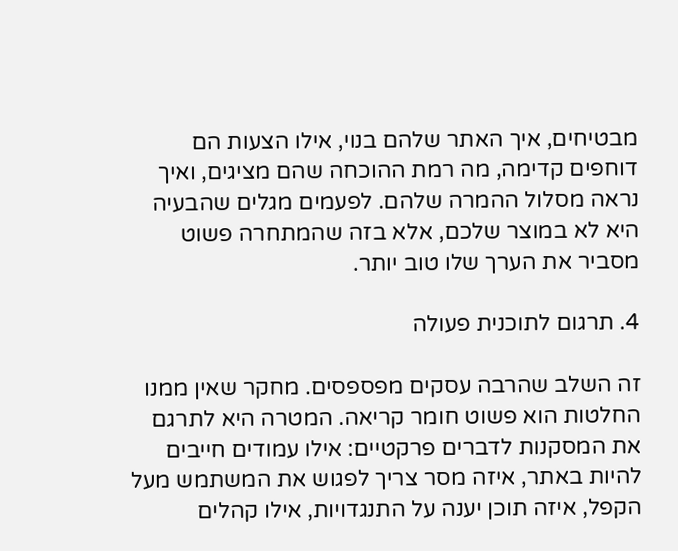מבטיחים, איך האתר שלהם בנוי, אילו הצעות הם דוחפים קדימה, מה רמת ההוכחה שהם מציגים, ואיך נראה מסלול ההמרה שלהם. לפעמים מגלים שהבעיה היא לא במוצר שלכם, אלא בזה שהמתחרה פשוט מסביר את הערך שלו טוב יותר.

4. תרגום לתוכנית פעולה

זה השלב שהרבה עסקים מפספסים. מחקר שאין ממנו החלטות הוא פשוט חומר קריאה. המטרה היא לתרגם את המסקנות לדברים פרקטיים: אילו עמודים חייבים להיות באתר, איזה מסר צריך לפגוש את המשתמש מעל הקפל, איזה תוכן יענה על התנגדויות, אילו קהלים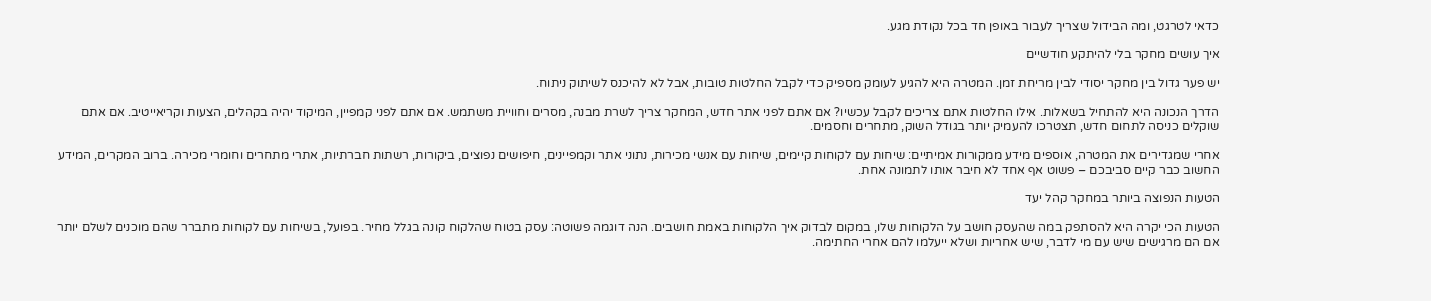כדאי לטרגט, ומה הבידול שצריך לעבור באופן חד בכל נקודת מגע.

איך עושים מחקר בלי להיתקע חודשיים

יש פער גדול בין מחקר יסודי לבין מריחת זמן. המטרה היא להגיע לעומק מספיק כדי לקבל החלטות טובות, אבל לא להיכנס לשיתוק ניתוח.

הדרך הנכונה היא להתחיל בשאלות. אילו החלטות אתם צריכים לקבל עכשיו? אם אתם לפני אתר חדש, המחקר צריך לשרת מבנה, מסרים וחוויית משתמש. אם אתם לפני קמפיין, המיקוד יהיה בקהלים, הצעות וקריאייטיב. אם אתם שוקלים כניסה לתחום חדש, תצטרכו להעמיק יותר בגודל השוק, מתחרים וחסמים.

אחרי שמגדירים את המטרה, אוספים מידע ממקורות אמיתיים: שיחות עם לקוחות קיימים, שיחות עם אנשי מכירות, נתוני אתר וקמפיינים, חיפושים נפוצים, ביקורות, רשתות חברתיות, אתרי מתחרים וחומרי מכירה. ברוב המקרים, המידע החשוב כבר קיים סביבכם – פשוט אף אחד לא חיבר אותו לתמונה אחת.

הטעות הנפוצה ביותר במחקר קהל יעד

הטעות הכי יקרה היא להסתפק במה שהעסק חושב על הלקוחות שלו, במקום לבדוק איך הלקוחות באמת חושבים. הנה דוגמה פשוטה: עסק בטוח שהלקוח קונה בגלל מחיר. בפועל, בשיחות עם לקוחות מתברר שהם מוכנים לשלם יותר אם הם מרגישים שיש עם מי לדבר, שיש אחריות ושלא ייעלמו להם אחרי החתימה.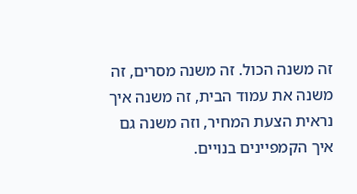זה משנה הכול. זה משנה מסרים, זה משנה את עמוד הבית, זה משנה איך נראית הצעת המחיר, וזה משנה גם איך הקמפיינים בנויים.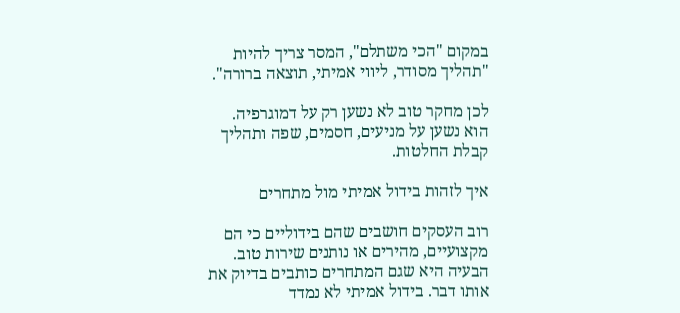במקום "הכי משתלם", המסר צריך להיות "תהליך מסודר, ליווי אמיתי, תוצאה ברורה".

לכן מחקר טוב לא נשען רק על דמוגרפיה. הוא נשען על מניעים, חסמים, שפה ותהליך קבלת החלטות.

איך לזהות בידול אמיתי מול מתחרים

רוב העסקים חושבים שהם בידוליים כי הם מקצועיים, מהירים או נותנים שירות טוב. הבעיה היא שגם המתחרים כותבים בדיוק את אותו דבר. בידול אמיתי לא נמדד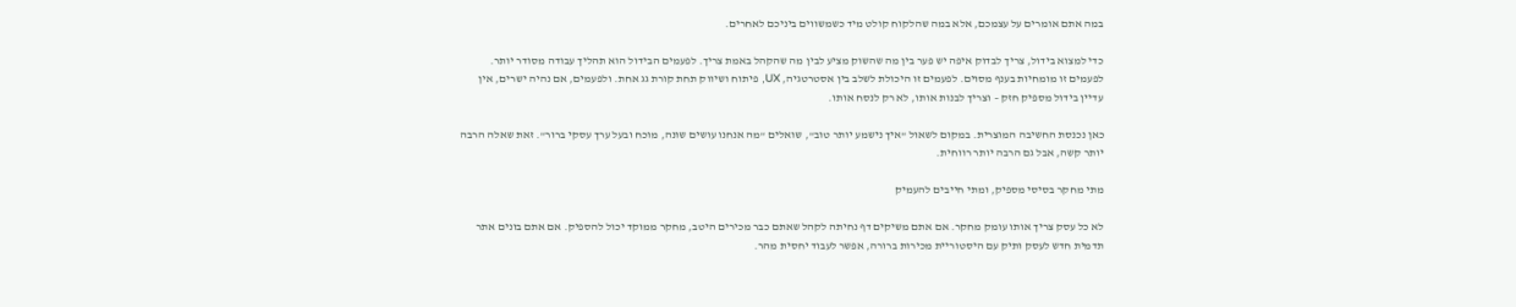במה אתם אומרים על עצמכם, אלא במה שהלקוח קולט מיד כשמשווים ביניכם לאחרים.

כדי למצוא בידול, צריך לבדוק איפה יש פער בין מה שהשוק מציע לבין מה שהקהל באמת צריך. לפעמים הבידול הוא תהליך עבודה מסודר יותר. לפעמים זו מומחיות בענף מסוים. לפעמים זו היכולת לשלב בין אסטרטגיה, UX, פיתוח ושיווק תחת קורת גג אחת. ולפעמים, אם נהיה ישרים, אין עדיין בידול מספיק חזק – וצריך לבנות אותו, לא רק לנסח אותו.

כאן נכנסת החשיבה המוצרית. במקום לשאול "איך נישמע יותר טוב", שואלים "מה אנחנו עושים שונה, מוכח ובעל ערך עסקי ברור". זאת שאלה הרבה יותר קשה, אבל גם הרבה יותר רווחית.

מתי מחקר בסיסי מספיק, ומתי חייבים להעמיק

לא כל עסק צריך אותו עומק מחקר. אם אתם משיקים דף נחיתה לקהל שאתם כבר מכירים היטב, מחקר ממוקד יכול להספיק. אם אתם בונים אתר תדמית חדש לעסק ותיק עם היסטוריית מכירות ברורה, אפשר לעבוד יחסית מהר.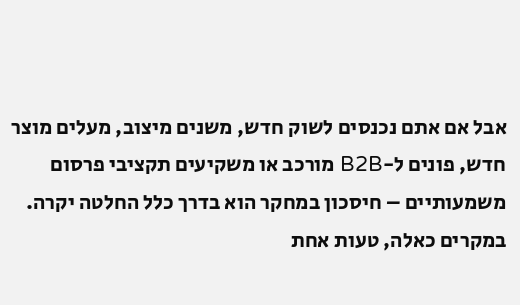אבל אם אתם נכנסים לשוק חדש, משנים מיצוב, מעלים מוצר חדש, פונים ל-B2B מורכב או משקיעים תקציבי פרסום משמעותיים – חיסכון במחקר הוא בדרך כלל החלטה יקרה. במקרים כאלה, טעות אחת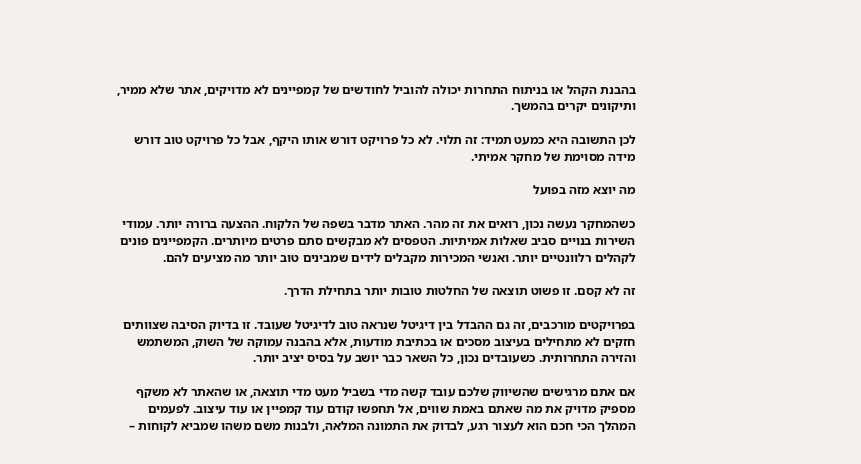בהבנת הקהל או בניתוח התחרות יכולה להוביל לחודשים של קמפיינים לא מדויקים, אתר שלא ממיר, ותיקונים יקרים בהמשך.

לכן התשובה היא כמעט תמיד: זה תלוי. לא כל פרויקט דורש אותו היקף, אבל כל פרויקט טוב דורש מידה מסוימת של מחקר אמיתי.

מה יוצא מזה בפועל

כשהמחקר נעשה נכון, רואים את זה מהר. האתר מדבר בשפה של הלקוח. ההצעה ברורה יותר. עמודי השירות בנויים סביב שאלות אמיתיות. הטפסים לא מבקשים סתם פרטים מיותרים. הקמפיינים פונים לקהלים רלוונטיים יותר. ואנשי המכירות מקבלים לידים שמבינים טוב יותר מה מציעים להם.

זה לא קסם. זו פשוט תוצאה של החלטות טובות יותר בתחילת הדרך.

בפרויקטים מורכבים, זה גם ההבדל בין דיגיטל שנראה טוב לדיגיטל שעובד. זו בדיוק הסיבה שצוותים חזקים לא מתחילים בעיצוב מסכים או בכתיבת מודעות, אלא בהבנה עמוקה של השוק, המשתמש והזירה התחרותית. כשעובדים נכון, כל השאר כבר יושב על בסיס יציב יותר.

אם אתם מרגישים שהשיווק שלכם עובד קשה מדי בשביל מעט מדי תוצאה, או שהאתר לא משקף מספיק מדויק את מה שאתם באמת שווים, אל תחפשו קודם עוד קמפיין או עוד עיצוב. לפעמים המהלך הכי חכם הוא לעצור רגע, לבדוק את התמונה המלאה, ולבנות משם משהו שמביא לקוחות –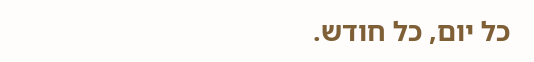כל יום, כל חודש.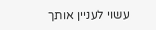עשוי לעניין אותך